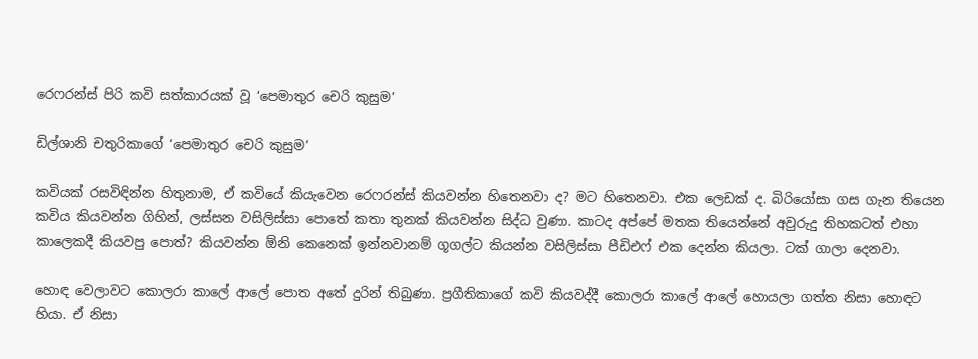රෙෆරන්ස් පිරි කවි සත්කාරයක් වූ ‘පෙමාතුර චෙරි කුසුම’

ඩිල්ශානි චතුරිකාගේ ‘පෙමාතුර චෙරි කුසුම’

කවියක් රසවිඳින්න හිතුනාම, ඒ කවියේ කියැවෙන රෙෆරන්ස් කියවන්න හිතෙනවා ද? මට හිතෙනවා. එක ලෙඩක් ද. බිරියෝසා ගස ගැන තියෙන කවිය කියවන්න ගිහින්, ලස්සන වසිලිස්සා පොතේ කතා තුනක් කියවන්න සිද්ධ වුණා. කාටද අප්පේ මතක තියෙන්නේ අවුරුදු තිහකටත් එහා කාලෙකදී කියවපු පොත්? කියවන්න ඕනි කෙනෙක් ඉන්නවානම් ගූගල්ට කියන්න වසිලිස්සා පීඩිඑෆ් එක දෙන්න කියලා. ටක් ගාලා දෙනවා.

හොඳ වෙලාවට කොලරා කාලේ ආලේ පොත අතේ දුරින් තිබුණා. ප්‍රගීතිකාගේ කවි කියවද්දී කොලරා කාලේ ආලේ හොයලා ගත්ත නිසා හොඳට හියා. ඒ නිසා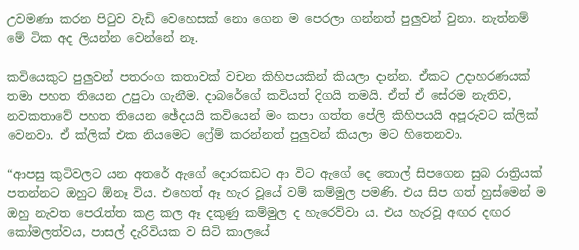උවමණා කරන පිටුව වැඩි වෙහෙසක් නො ගෙන ම පෙරලා ගන්නත් පුලුවන් වුනා. නැත්නම් මේ ටික අද ලියන්න වෙන්නේ නෑ.

කවියෙකුට පුලුවන් පතරංග කතාවක් වචන කිහිපයකින් කියලා දාන්න. ඒකට උදාහරණයක් තමා පහත තියෙන උපුටා ගැනීම. දාබරේගේ කවියත් දිගයි තමයි. ඒත් ඒ සේරම නැතිව, නවකතාවේ පහත තියෙන ඡේදයයි කවියෙන් මං කපා ගත්ත පේලි කිහිපයයි අපූරුවට ක්ලික් වෙනවා. ඒ ක්ලික් එක නියමෙට ෆ්‍රේම් කරන්නත් පුලුවන් කියලා මට හිතෙනවා.

“ආපසු කුටිවලට යන අතරේ ඇගේ දොරකඩට ආ විට ඇගේ දෙ තොල් සිපගෙන සුබ රාත්‍රියක් පතන්නට ඔහුට ඕනෑ විය. එහෙත් ඈ හැර වූයේ වම් කම්මුල පමණි. එය සිප ගත් හුස්මෙන් ම ඔහු නැවත පෙරැත්ත කළ කල ඈ දකුණු කම්මුල ද හැරෙව්වා ය. එය හැරවූ අඟර දඟර කෝමලත්වය, පාසල් දැරිවියක ව සිටි කාලයේ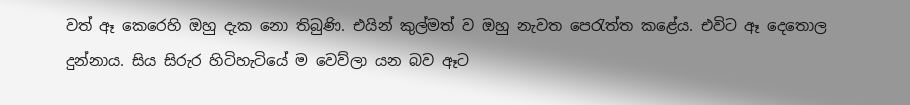වත් ඈ කෙරෙහි ඔහු දැක නො තිබුණි. එයින් කුල්මත් ව ඔහු නැවත පෙරැත්ත කළේය. එවිට ඈ දෙතොල දුන්නාය. සිය සිරුර හිටිහැටියේ ම වෙව්ලා යන බව ඈට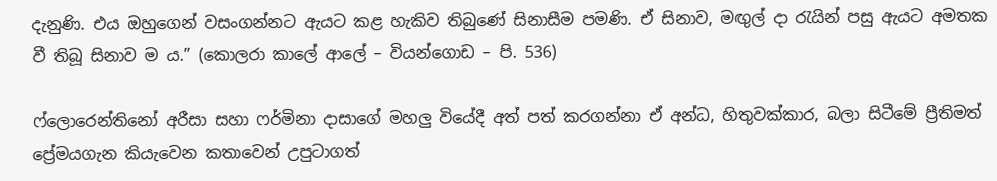දැනුණි. එය ඔහුගෙන් වසංගන්නට ඇයට කළ හැකිව තිබුණේ සිනාසීම පමණි. ඒ සිනාව, මඟුල් දා රැයින් පසු ඇයට අමතක වී තිබූ සිනාව ම ය.” (කොලරා කාලේ ආලේ – වියන්ගොඩ – පි. 536)

ෆ්ලොරෙන්තිනෝ අරීසා සහා ෆර්මිනා දාසාගේ මහලු වියේදී අත් පත් කරගන්නා ඒ අන්ධ, හිතුවක්කාර, බලා සිටීමේ ප්‍රීතිමත් ප්‍රේමයගැන කියැවෙන කතාවෙන් උපුටාගත්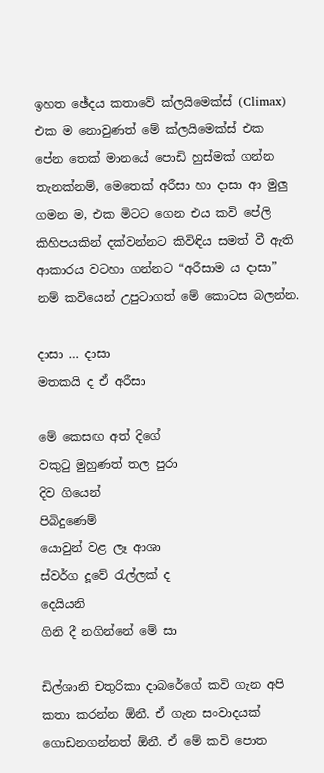ඉහත ඡේදය කතාවේ ක්ලයිමෙක්ස් (Climax) එක ම නොවුණත් මේ ක්ලයිමෙක්ස් එක පේන තෙක් මානයේ පොඩි හුස්මක් ගන්න තැනක්නම්, මෙතෙක් අරීසා හා දාසා ආ මුලු ගමන ම, එක මිටට ගෙන එය කවි පේලි කිහිපයකින් දක්වන්නට කිවිඳිය සමත් වී ඇති ආකාරය වටහා ගන්නට “අරීසාම ය දාසා” නම් කවියෙන් උපුටාගත් මේ කොටස බලන්න.

දාසා … දාසා
මතකයි ද ඒ අරීසා

මේ කෙසඟ අත් දිගේ
වකුටු මුහුණත් තල පුරා
දිව ගියෙන්
පිබිදුණෙම්
යොවුන් වළ ලෑ ආශා
ස්වර්ග දූවේ රැල්ලක් ද
දෙයියනි
ගිනි දී නගින්නේ මේ සා

ඩිල්ශානි චතුරිකා දාබරේගේ කවි ගැන අපි කතා කරන්න ඕනී. ඒ ගැන සංවාදයක් ගොඩනගන්නත් ඕනී. ඒ මේ කවි පොත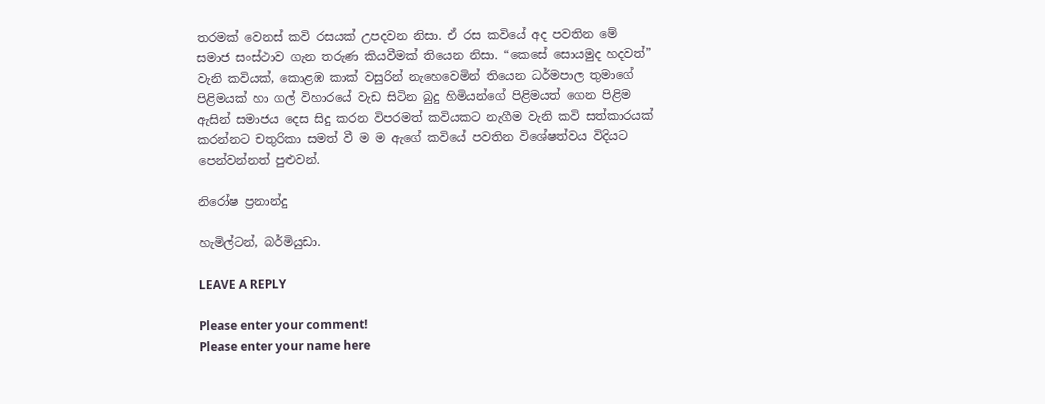තරමක් වෙනස් කවි රසයක් උපදවන නිසා. ඒ රස කවියේ අද පවතින මේ සමාජ සංස්ථාව ගැන තරුණ කියවීමක් තියෙන නිසා. “කෙසේ සොයමුද හදවත්” වැනි කවියක්, කොළඹ කාක් වසුරින් නැහෙවෙමින් තියෙන ධර්මපාල තුමාගේ පිළිමයක් හා ගල් විහාරයේ වැඩ සිටින බුදු හිමියන්ගේ පිළිමයත් ගෙන පිළිම ඇසින් සමාජය දෙස සිදු කරන විපරමත් කවියකට නැගීම වැනි කවි සත්කාරයක් කරන්නට චතුරිකා සමත් වී ම ම ඇගේ කවියේ පවතින විශේෂත්වය විදියට පෙන්වන්නත් පුළුවන්.

නිරෝෂ ප්‍රනාන්දු

හැමිල්ටන්, බර්මියුඩා.

LEAVE A REPLY

Please enter your comment!
Please enter your name here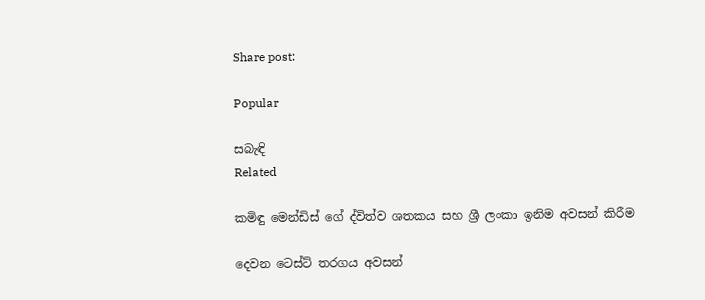Share post:

Popular

සබැඳි
Related

කමිඳු මෙන්ඩිස් ගේ ද්විත්ව ශතකය සහ ශ්‍රී ලංකා ඉනිම අවසන් කිරීම

දෙවන ටෙස්ට් තරගය අවසන්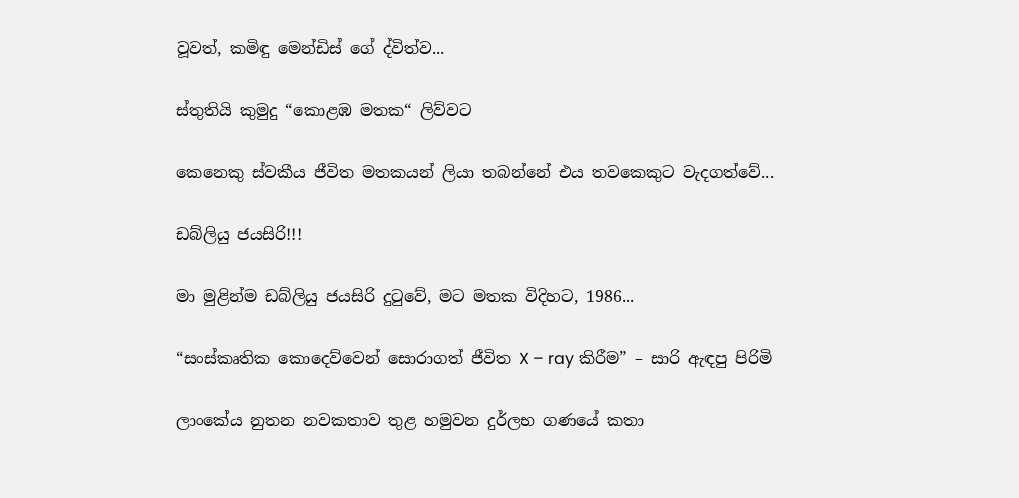වූවත්, කමිඳු මෙන්ඩිස් ගේ ද්විත්ව...

ස්තුතියි කුමුදු “කොළඹ මතක“ ලිව්වට

කෙනෙකු ස්වකීය ජීවිත මතකයන් ලියා තබන්නේ එය තවකෙකුට වැදගත්වේ...

ඩබ්ලියු ජයසිරි!!!

මා මුළින්ම ඩබ්ලියු ජයසිරි දුටුවේ, මට මතක විදිහට, 1986...

“සංස්කෘතික කොදෙව්වෙන් සොරාගත් ජීවිත X – ray කිරීම” – සාරි ඇඳපු පිරිමි

ලාංකේය නුතන නවකතාව තුළ හමුවන දුර්ලභ ගණයේ කතා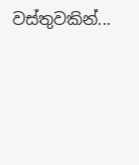වස්තුවකින්...